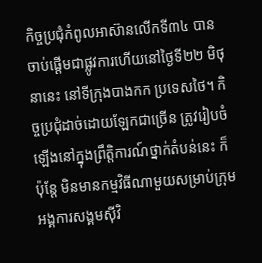កិច្ចប្រជុំកំពូលអាស៊ានលើកទី៣៤ បានចាប់ផ្ដើមជាផ្លូវការហើយនៅថ្ងៃទី២២ មិថុនានេះ នៅទីក្រុងបាងកក ប្រទេសថៃ។ កិច្ចប្រជុំដាច់ដោយឡែកជាច្រើន ត្រូវរៀបចំឡើងនៅក្នុងព្រឹត្តិការណ៍ថ្នាក់តំបន់នេះ ក៏ប៉ុន្តែ មិនមានកម្មវិធីណាមួយសម្រាប់ក្រុមអង្គការសង្គមស៊ីវិ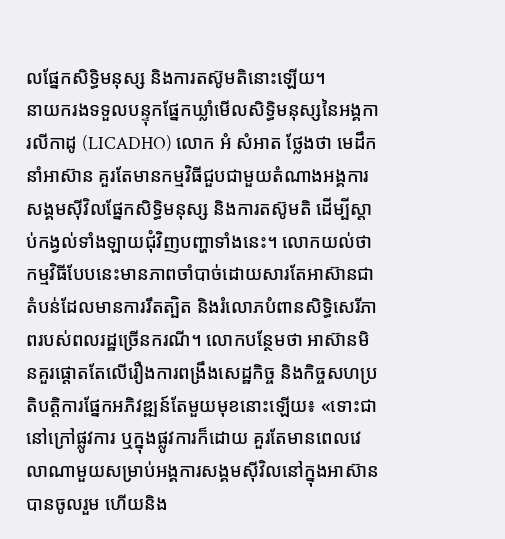លផ្នែកសិទ្ធិមនុស្ស និងការតស៊ូមតិនោះឡើយ។
នាយករងទទួលបន្ទុកផ្នែកឃ្លាំមើលសិទ្ធិមនុស្សនៃអង្គការលីកាដូ (LICADHO) លោក អំ សំអាត ថ្លែងថា មេដឹកនាំអាស៊ាន គួរតែមានកម្មវិធីជួបជាមួយតំណាងអង្គការសង្គមស៊ីវិលផ្នែកសិទ្ធិមនុស្ស និងការតស៊ូមតិ ដើម្បីស្ដាប់កង្វល់ទាំងឡាយជុំវិញបញ្ហាទាំងនេះ។ លោកយល់ថា កម្មវិធីបែបនេះមានភាពចាំបាច់ដោយសារតែអាស៊ានជាតំបន់ដែលមានការរឹតត្បិត និងរំលោភបំពានសិទ្ធិសេរីភាពរបស់ពលរដ្ឋច្រើនករណី។ លោកបន្ថែមថា អាស៊ានមិនគួរផ្ដោតតែលើរឿងការពង្រឹងសេដ្ឋកិច្ច និងកិច្ចសហប្រតិបត្តិការផ្នែកអភិវឌ្ឍន៍តែមួយមុខនោះឡើយ៖ «ទោះជានៅក្រៅផ្លូវការ ឬក្នុងផ្លូវការក៏ដោយ គួរតែមានពេលវេលាណាមួយសម្រាប់អង្គការសង្គមស៊ីវិលនៅក្នុងអាស៊ាន បានចូលរួម ហើយនិង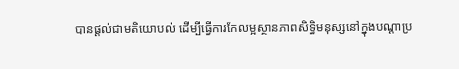បានផ្ដល់ជាមតិយោបល់ ដើម្បីធ្វើការកែលម្អស្ថានភាពសិទ្ធិមនុស្សនៅក្នុងបណ្ដាប្រ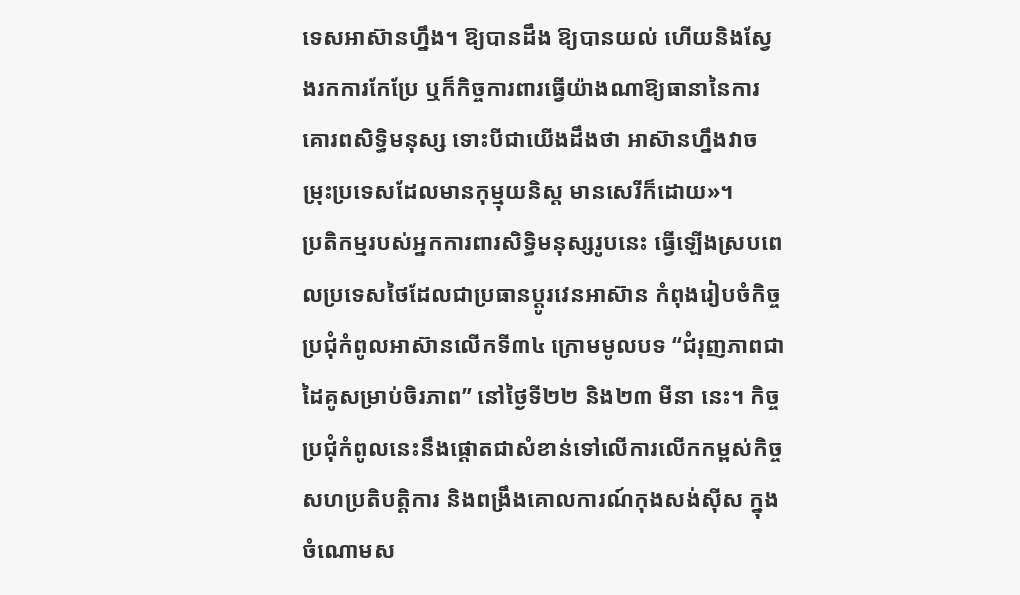ទេសអាស៊ានហ្នឹង។ ឱ្យបានដឹង ឱ្យបានយល់ ហើយនិងស្វែងរកការកែប្រែ ឬក៏កិច្ចការពារធ្វើយ៉ាងណាឱ្យធានានៃការគោរពសិទ្ធិមនុស្ស ទោះបីជាយើងដឹងថា អាស៊ានហ្នឹងវាចម្រុះប្រទេសដែលមានកុម្មុយនិស្ត មានសេរីក៏ដោយ»។
ប្រតិកម្មរបស់អ្នកការពារសិទ្ធិមនុស្សរូបនេះ ធ្វើឡើងស្របពេលប្រទេសថៃដែលជាប្រធានប្ដូរវេនអាស៊ាន កំពុងរៀបចំកិច្ចប្រជុំកំពូលអាស៊ានលើកទី៣៤ ក្រោមមូលបទ “ជំរុញភាពជាដៃគូសម្រាប់ចិរភាព” នៅថ្ងៃទី២២ និង២៣ មីនា នេះ។ កិច្ចប្រជុំកំពូលនេះនឹងផ្ដោតជាសំខាន់ទៅលើការលើកកម្ពស់កិច្ចសហប្រតិបត្តិការ និងពង្រឹងគោលការណ៍កុងសង់ស៊ីស ក្នុងចំណោមស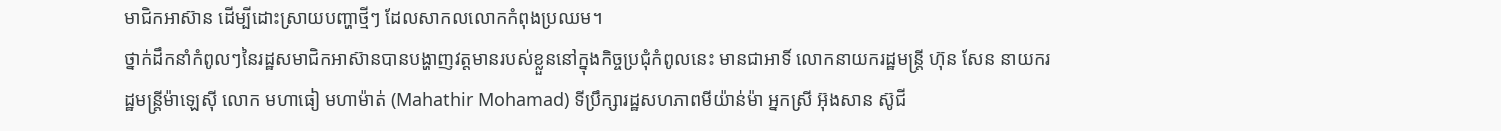មាជិកអាស៊ាន ដើម្បីដោះស្រាយបញ្ហាថ្មីៗ ដែលសាកលលោកកំពុងប្រឈម។
ថ្នាក់ដឹកនាំកំពូលៗនៃរដ្ឋសមាជិកអាស៊ានបានបង្ហាញវត្តមានរបស់ខ្លួននៅក្នុងកិច្ចប្រជុំកំពូលនេះ មានជាអាទិ៍ លោកនាយករដ្ឋមន្ត្រី ហ៊ុន សែន នាយករដ្ឋមន្ត្រីម៉ាឡេស៊ី លោក មហាធៀ មហាម៉ាត់ (Mahathir Mohamad) ទីប្រឹក្សារដ្ឋសហភាពមីយ៉ាន់ម៉ា អ្នកស្រី អ៊ុងសាន ស៊ូជី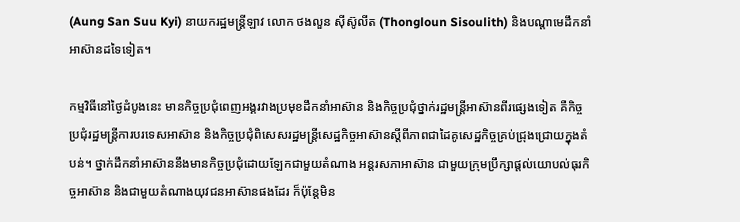(Aung San Suu Kyi) នាយករដ្ឋមន្ត្រីឡាវ លោក ថងលួន ស៊ីស៊ូលីត (Thongloun Sisoulith) និងបណ្ដាមេដឹកនាំអាស៊ានដទៃទៀត។

កម្មវិធីនៅថ្ងៃដំបូងនេះ មានកិច្ចប្រជុំពេញអង្គរវាងប្រមុខដឹកនាំអាស៊ាន និងកិច្ចប្រជុំថ្នាក់រដ្ឋមន្ត្រីអាស៊ានពីរផ្សេងទៀត គឺកិច្ចប្រជុំរដ្ឋមន្ត្រីការបរទេសអាស៊ាន និងកិច្ចប្រជុំពិសេសរដ្ឋមន្ត្រីសេដ្ឋកិច្ចអាស៊ានស្ដីពីភាពជាដៃគូសេដ្ឋកិច្ចគ្រប់ជ្រុងជ្រោយក្នុងតំបន់។ ថ្នាក់ដឹកនាំអាស៊ាននឹងមានកិច្ចប្រជុំដោយឡែកជាមួយតំណាង អន្តរសភាអាស៊ាន ជាមួយក្រុមប្រឹក្សាផ្តល់យោបល់ធុរកិច្ចអាស៊ាន និងជាមួយតំណាងយុវជនអាស៊ានផងដែរ ក៏ប៉ុន្តែមិន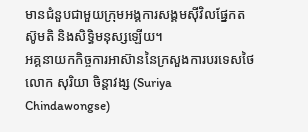មានជំនួបជាមួយក្រុមអង្គការសង្គមស៊ីវិលផ្នែកតស៊ូមតិ និងសិទ្ធិមនុស្សឡើយ។
អគ្គនាយកកិច្ចការអាស៊ាននៃក្រសួងការបរទេសថៃ លោក សុរិយា ចិន្តាវង្ស (Suriya Chindawongse)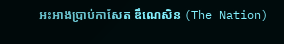អះអាងប្រាប់កាសែត ឌឹណេសិន (The Nation)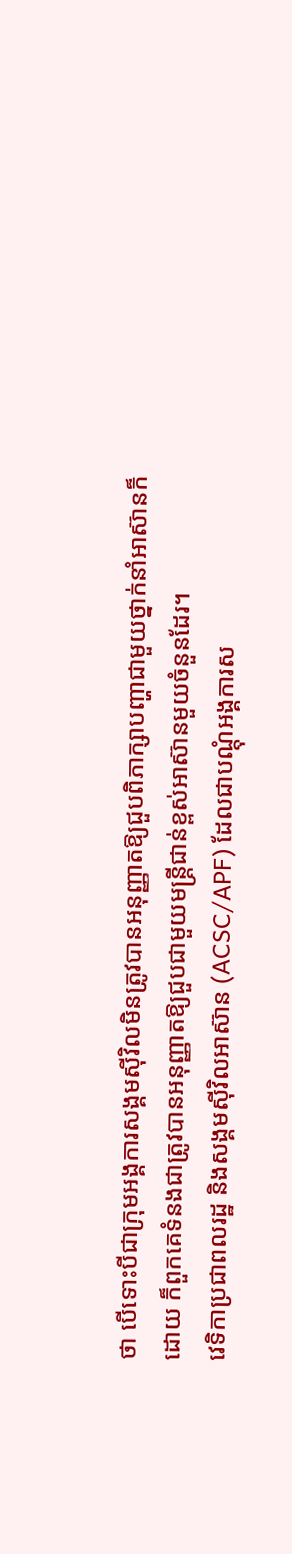ថា បើទោះបីជាក្រុមអង្គការសង្គមស៊ីវិលមិនត្រូវបានអនុញ្ញាតឱ្យជួបពិភាក្សាបញ្ហាជាមួយថ្នាក់នាំអាស៊ានក៏ដោយ ក៏ពួកគេទំនងជាត្រូវបានអនុញ្ញាតឱ្យជួបជាមួយមន្ត្រីជាន់ខ្ពស់អាស៊ានមួយចំនួនដែរ។
វេទិកាប្រជាពលរដ្ឋ និងសង្គមស៊ីវិលអាស៊ាន (ACSC/APF) ដែលជាបណ្ដុំអង្គការស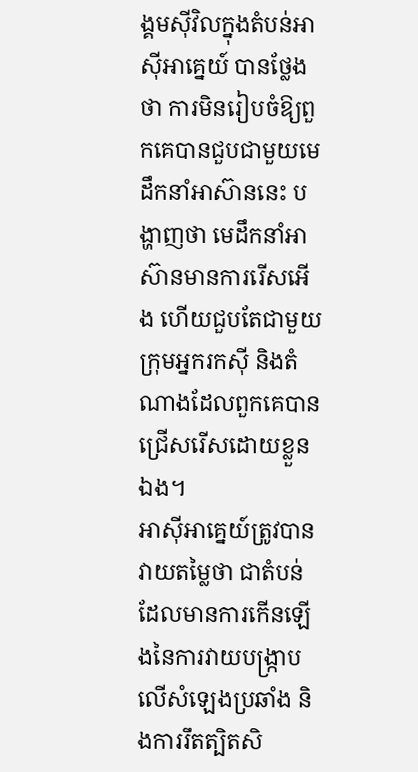ង្គមស៊ីវិលក្នុងតំបន់អាស៊ីអាគ្នេយ៍ បានថ្លែងថា ការមិនរៀបចំឱ្យពួកគេបានជួបជាមួយមេដឹកនាំអាស៊ាននេះ បង្ហាញថា មេដឹកនាំអាស៊ានមានការរើសអើង ហើយជួបតែជាមួយក្រុមអ្នករកស៊ី និងតំណាងដែលពួកគេបានជ្រើសរើសដោយខ្លួនឯង។
អាស៊ីអាគ្នេយ៍ត្រូវបានវាយតម្លៃថា ជាតំបន់ដែលមានការកើនឡើងនៃការវាយបង្ក្រាបលើសំឡេងប្រឆាំង និងការរឹតត្បិតសិ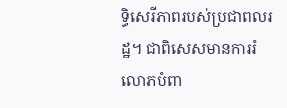ទ្ធិសេរីភាពរបស់ប្រជាពលរដ្ឋ។ ជាពិសេសមានការរំលោភបំពា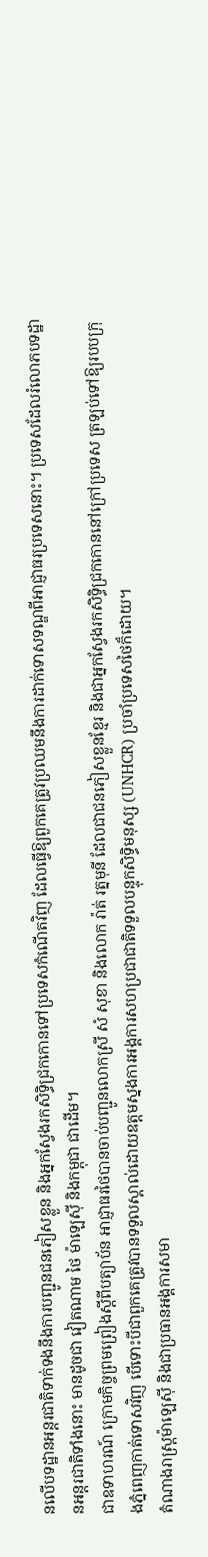នលើបទដ្ឋានអន្តរជាតិទាក់ទងនឹងការបញ្ជូនជនភៀសខ្លួន និងអ្នកស្វែងរកសិទ្ធិជ្រកកោនទៅប្រទេសកំណើតវិញ ដែលធ្វើឱ្យពួកគេត្រូវប្រឈមនឹងការដាក់ទោសទណ្ឌពីអាជ្ញាធរប្រទេសនោះ។ ប្រទេសដែលរំលោភបទដ្ឋានអន្តរជាតិទាំងនោះ មានដូចជា វៀតណាម ថៃ ម៉ាឡេស៊ី និងកម្ពុជា ជាដើម។
ជាឧទាហរណ៍ ក្រោមកិច្ចព្រមព្រៀងស្ដីពីបត្យាប័ន អាជ្ញាធរថៃបានចាប់បញ្ជូនលោកស្រី សំ សុខា និងលោក រ៉ាត់ រត្នមុនី ដែលជាជនភៀសខ្លួនខ្មែរ និងជាអ្នកស្វែងរកសិទ្ធិជ្រកកោននៅក្រៅប្រទេស ត្រឡប់ទៅឱ្យរបបក្រុងភ្នំពេញកាត់ទោសវិញ បើទោះបីជាពួកគេត្រូវបានទទួលស្គាល់ដោយឧត្តមស្នងការអង្គការសហប្រជាជាតិទទួលបន្ទុកសិទ្ធិមនុស្ស (UNHCR) ប្រចាំប្រទេសថៃក៏ដោយ។
តំណាងរាស្ត្រម៉ាឡេស៊ី និងជាប្រធានអង្គការសមា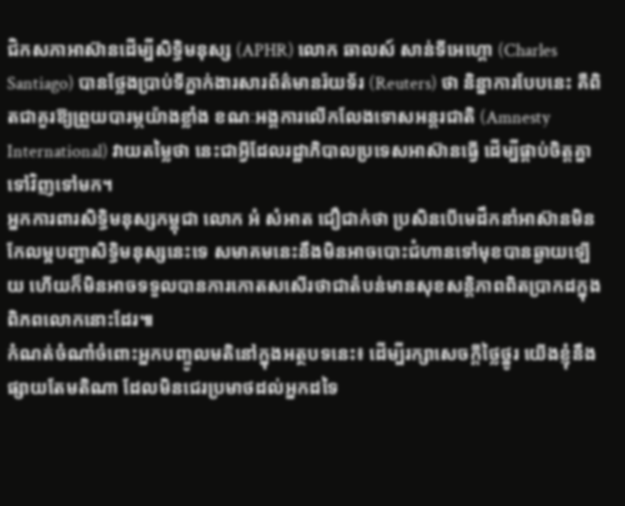ជិកសភាអាស៊ានដើម្បីសិទ្ធិមនុស្ស (APHR) លោក ឆាលស៍ សាន់ទីអេហ្គោ (Charles Santiago) បានថ្លែងប្រាប់ទីភ្នាក់ងារសារព័ត៌មានរ៉យទ័រ (Reuters) ថា និន្នាការបែបនេះ គឺពិតជាគួរឱ្យព្រួយបារម្ភយ៉ាងខ្លាំង ខណៈអង្គការលើកលែងទោសអន្តរជាតិ (Amnesty International) វាយតម្លៃថា នេះជាអ្វីដែលរដ្ឋាភិបាលប្រទេសអាស៊ានធ្វើ ដើម្បីផ្គាប់ចិត្តគ្នាទៅវិញទៅមក។
អ្នកការពារសិទ្ធិមនុស្សកម្ពុជា លោក អំ សំអាត ជឿជាក់ថា ប្រសិនបើមេដឹកនាំអាស៊ានមិនកែលម្អបញ្ហាសិទ្ធិមនុស្សនេះទេ សមាគមនេះនឹងមិនអាចបោះជំហានទៅមុខបានឆ្ងាយឡើយ ហើយក៏មិនអាចទទួលបានការកោតសសើរថាជាតំបន់មានសុខសន្តិភាពពិតប្រាកដក្នុងពិភពលោកនោះដែរ៕
កំណត់ចំណាំចំពោះអ្នកបញ្ចូលមតិនៅក្នុងអត្ថបទនេះ៖ ដើម្បីរក្សាសេចក្ដីថ្លៃថ្នូរ យើងខ្ញុំនឹងផ្សាយតែមតិណា ដែលមិនជេរប្រមាថដល់អ្នកដទៃ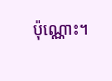ប៉ុណ្ណោះ។